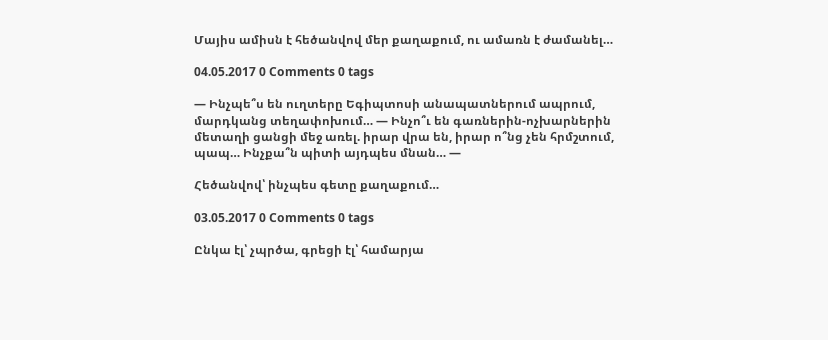Մայիս ամիսն է հեծանվով մեր քաղաքում, ու ամառն է ժամանել…

04.05.2017 0 Comments 0 tags

— Ինչպե՞ս են ուղտերը Եգիպտոսի անապատներում ապրում, մարդկանց տեղափոխում… — Ինչո՞ւ են գառներին-ոչխարներին մետաղի ցանցի մեջ առել. իրար վրա են, իրար ո՞նց չեն հրմշտում, պապ… Ինչքա՞ն պիտի այդպես մնան… —

Հեծանվով՝ ինչպես գետը քաղաքում…

03.05.2017 0 Comments 0 tags

Ընկա էլ՝ չպրծա, գրեցի էլ՝ համարյա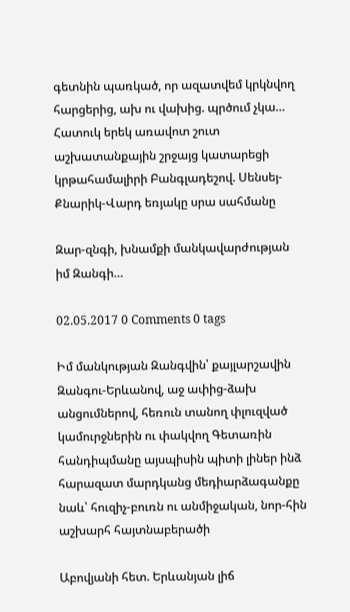գետնին պառկած, որ ազատվեմ կրկնվող հարցերից, ախ ու վախից. պրծում չկա… Հատուկ երեկ առավոտ շուտ աշխատանքային շրջայց կատարեցի կրթահամալիրի Բանգլադեշով. Սենսեյ-Քնարիկ-Վարդ եռյակը սրա սահմանը

Զար-զնգի, խնամքի մանկավարժության իմ Զանգի…

02.05.2017 0 Comments 0 tags

Իմ մանկության Զանգվին՝ քայլարշավին Զանգու-Երևանով, աջ ափից-ձախ անցումներով, հեռուն տանող փլուզված կամուրջներին ու փակվող Գետառին հանդիպմանը այսպիսին պիտի լիներ ինձ հարազատ մարդկանց մեդիարձագանքը նաև՝ հուզիչ-բուռն ու անմիջական, նոր-հին աշխարհ հայտնաբերածի

Աբովյանի հետ. Երևանյան լիճ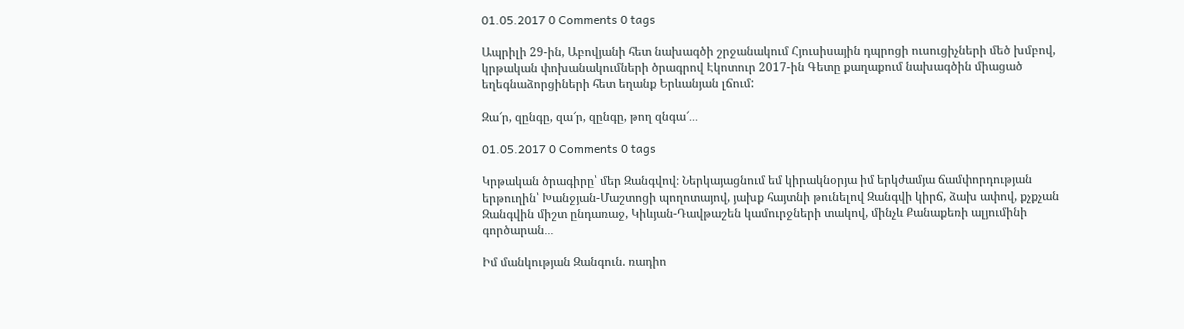01.05.2017 0 Comments 0 tags

Ապրիլի 29-ին, Աբովյանի հետ նախագծի շրջանակում Հյուսիսային դպրոցի ուսուցիչների մեծ խմբով, կրթական փոխանակումների ծրագրով Էկոտուր 2017-ին Գետը քաղաքում նախագծին միացած եղեգնաձորցիների հետ եղանք Երևանյան լճում:

Զա՜ր, զընգը, զա՜ր, զընգը, թող զնգա՜․․․

01.05.2017 0 Comments 0 tags

Կրթական ծրագիրը՝ մեր Զանգվով։ Ներկայացնում եմ կիրակնօրյա իմ երկժամյա ճամփորդության երթուղին՝ Խանջյան-Մաշտոցի պողոտայով, յախք հայտնի թունելով Զանգվի կիրճ, ձախ ափով, քչքչան Զանգվին միշտ ընդառաջ, Կիևյան-Դավթաշեն կամուրջների տակով, մինչև Քանաքեռի ալյումինի գործարան․․․

Իմ մանկության Զանգուն. ռադիո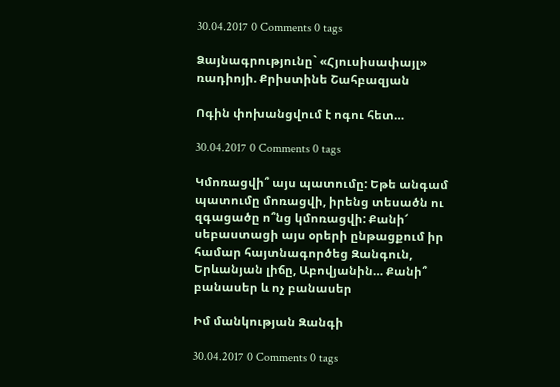30.04.2017 0 Comments 0 tags

Ձայնագրությունը` «Հյուսիսափայլ» ռադիոյի. Քրիստինե Շահբազյան

Ոգին փոխանցվում է ոգու հետ…

30.04.2017 0 Comments 0 tags

Կմոռացվի՞ այս պատումը: Եթե անգամ պատումը մոռացվի, իրենց տեսածն ու զգացածը ո՞նց կմոռացվի: Քանի՜ սեբաստացի այս օրերի ընթացքում իր համար հայտնագործեց Զանգուն, Երևանյան լիճը, Աբովյանին… Քանի՞ բանասեր և ոչ բանասեր

Իմ մանկության Զանգի

30.04.2017 0 Comments 0 tags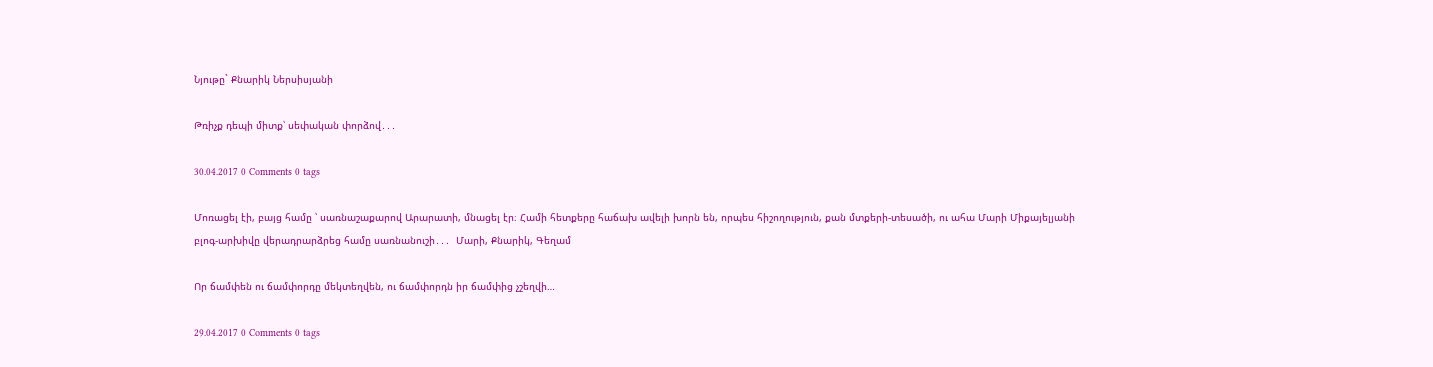Նյութը` Քնարիկ Ներսիսյանի

Թռիչք դեպի միտք՝ սեփական փորձով․․․

30.04.2017 0 Comments 0 tags

Մոռացել էի, բայց համը ՝ սառնաշաքարով Արարատի, մնացել էր։ Համի հետքերը հաճախ ավելի խորն են, որպես հիշողություն, քան մտքերի-տեսածի, ու ահա Մարի Միքայելյանի բլոգ-արխիվը վերադրարձրեց համը սառնանուշի․․․  Մարի, Քնարիկ, Գեղամ

Որ ճամփեն ու ճամփորդը մեկտեղվեն, ու ճամփորդն իր ճամփից չշեղվի…

29.04.2017 0 Comments 0 tags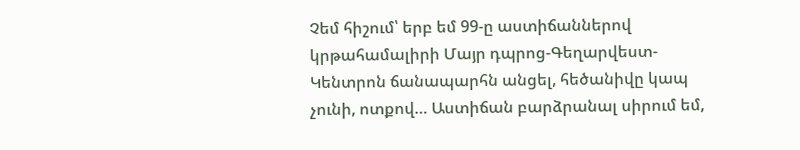Չեմ հիշում՝ երբ եմ 99-ը աստիճաններով կրթահամալիրի Մայր դպրոց-Գեղարվեստ-Կենտրոն ճանապարհն անցել, հեծանիվը կապ չունի, ոտքով… Աստիճան բարձրանալ սիրում եմ,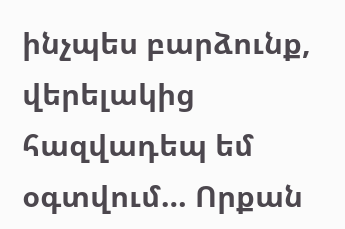ինչպես բարձունք, վերելակից հազվադեպ եմ օգտվում… Որքան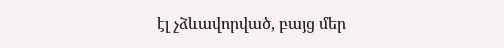էլ չձևավորված, բայց մեր